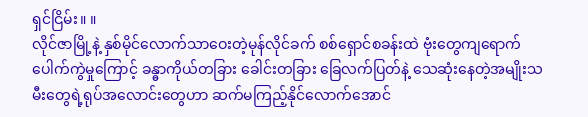ရှင်ငြိမ်း။ ။
လိုင်ဇာမြို့နဲ့ နှစ်မိုင်လောက်သာဝေးတဲ့မုန်လိုင်ခက် စစ်ရှောင်စခန်းထဲ ဗုံးတွေကျရောက်ပေါက်ကွဲမှုကြောင့် ခန္ဓာကိုယ်တခြား ခေါင်းတခြား ခြေလက်ပြတ်နဲ့ သေဆုံးနေတဲ့အမျိုးသမီးတွေရဲ့ရုပ်အလောင်းတွေဟာ ဆက်မကြည့်နိုင်လောက်အောင်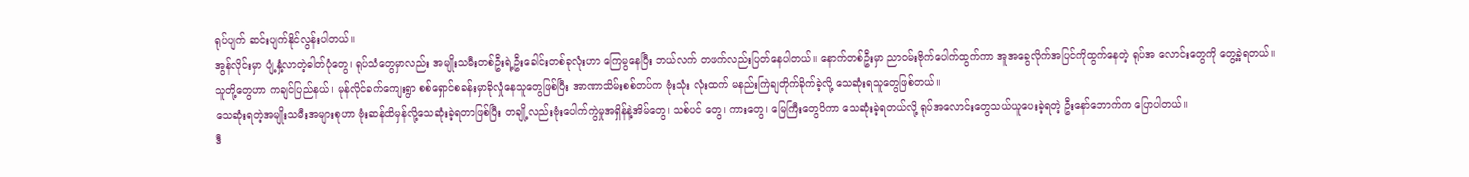ရုပ်ပျက် ဆင်းပျက်နိုင်လွန်းပါတယ်။
အွန်လိုင်းမှာ ပျံ့နှံ့လာတဲ့ဓါတ်ပုံတွေ၊ ရုပ်သံတွေမှာလည်း အမျိုးသမီးတစ်ဦးရဲ့ဦးခေါင်းတစ်ခုလုံးဟာ ကြေမွနေပြီး ဘယ်လက် တဖက်လည်းပြတ်နေပါတယ်။ နောက်တစ်ဦးမှာ ညာဝမ်းဗိုက်ပေါက်ထွက်ကာ အူအခွေလိုက်အပြင်ကိုထွက်နေတဲ့ ရုပ်အ လောင်းတွေကို တွေ့ခဲ့ရတယ်။
သူတို့တွေဟာ ကချင်ပြည်နယ်၊ မုန်လိုင်ခက်ကျေးရွာ စစ်ရှောင်စခန်းမှာခိုလှုံနေသူတွေဖြစ်ပြီး အာဏာသိမ်းစစ်တပ်က ဗုံးသုံး လုံးထက် မနည်းကြဲချတိုက်ခိုက်ခဲ့လို့ သေဆုံးရသူတွေဖြစ်တယ်။
သေဆုံးရတဲ့အမျိုးသမီးအများစုဟာ ဗုံးဆန်ထိမှန်လို့သေဆုံးခဲ့ရတာဖြစ်ပြီး တချို့လည်းဗုံးပေါက်ကွဲမှုအရှိန်နဲ့အိမ်တွေ၊ သစ်ပင် တွေ၊ ကားတွေ၊ မြေကြီးတွေပိကာ သေဆုံးခဲ့ရတယ်လို့ ရုပ်အလောင်းတွေသယ်ယူပေးခဲ့ရတဲ့ ဦးနော်ဘောက်က ပြောပါတယ်။
ဒီ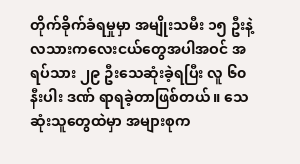တိုက်ခိုက်ခံရမှုမှာ အမျိုးသမီး ၁၅ ဦးနဲ့ လသားကလေးငယ်တွေအပါအဝင် အရပ်သား ၂၉ ဦးသေဆုံးခဲ့ရပြီး လူ ၆၀ နီးပါး ဒဏ် ရာရခဲ့တာဖြစ်တယ်။ သေဆုံးသူတွေထဲမှာ အများစုက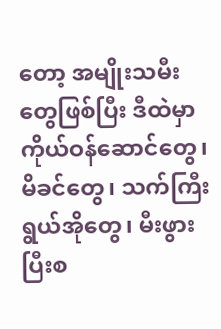တော့ အမျိုးသမီးတွေဖြစ်ပြီး ဒီထဲမှာကိုယ်ဝန်ဆောင်တွေ၊ မိခင်တွေ၊ သက်ကြီးရွယ်အိုတွေ၊ မီးဖွားပြီးစ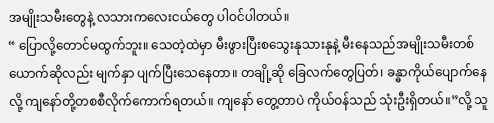အမျိုးသမီးတွေနဲ့ လသားကလေးငယ်တွေ ပါဝင်ပါတယ်။
“ ပြောလို့တောင်မထွက်ဘူး။ သေတဲ့ထဲမှာ မီးဖွားပြီးစသွေးနုသားနုနဲ့ မီးနေသည်အမျိုးသမီးတစ်ယောက်ဆိုလည်း မျက်နှာ ပျက်ပြီးသေနေတာ။ တချို့ဆို ခြေလက်တွေပြတ်၊ ခန္ဓာကိုယ်ပျောက်နေလို့ ကျနော်တို့တစစီလိုက်ကောက်ရတယ်။ ကျနော် တွေ့တာပဲ ကိုယ်ဝန်သည် သုံးဦးရှိတယ်။”လို့ သူ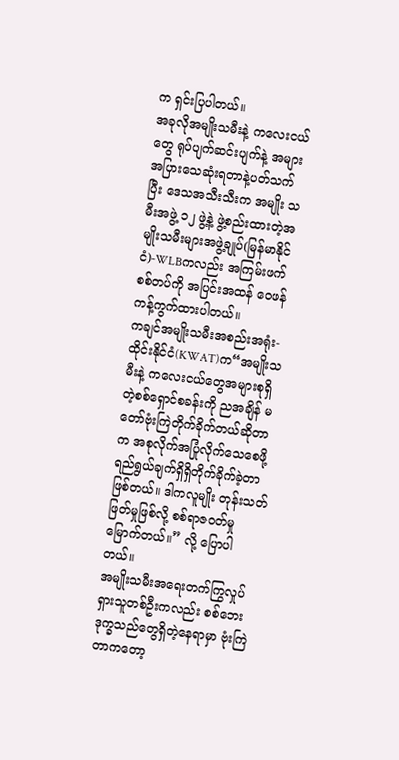က ရှင်းပြပါတယ်။
အခုလိုအမျိုးသမီးနဲ့ ကလေးငယ်တွေ ရုပ်ပျက်ဆင်းပျက်နဲ့ အများအပြားသေဆုံးရတာနဲ့ပတ်သက်ပြီး ဒေသအသီးသီးက အမျိုး သမီးအဖွဲ့ ၁၂ ဖွဲ့နဲ့ ဖွဲ့စည်းထားတဲ့အမျိုးသမီးများအဖွဲ့ချုပ်(မြန်မာနိုင်ငံ)-WLBကလည်း အကြမ်းဖက်စစ်တပ်ကို အပြင်းအထန် ဝေဖန်ကန့်ကွက်ထားပါတယ်။
ကချင်အမျိုးသမီးအစည်းအရုံး-ထိုင်းနိုင်ငံ(KWAT)က“အမျိုးသမီးနဲ့ ကလေးငယ်တွေအများစုရှိတဲ့စစ်ရှောင်စခန်းကို ညအချိန် မတော်ဗုံးကြဲတိုက်ခိုက်တယ်ဆိုတာက အစုလိုက်အပြုံလိုက်သေစေဖို့ ရည်ရွယ်ချက်ရှိရှိတိုက်ခိုက်ခဲ့တာဖြစ်တယ်။ ဒါကလူမျိုး တုန်းသတ်ဖြတ်မှုဖြစ်လို့ စစ်ရာဇဝတ်မှုမြောက်တယ်။” လို့ ပြောပါတယ်။
အမျိုးသမီးအရေးတက်ကြွလှုပ်ရှားသူတစ်ဦးကလည်း စစ်ဘေးဒုက္ခသည်တွေရှိတဲ့နေရာမှာ ဗုံးကြဲတာကတော့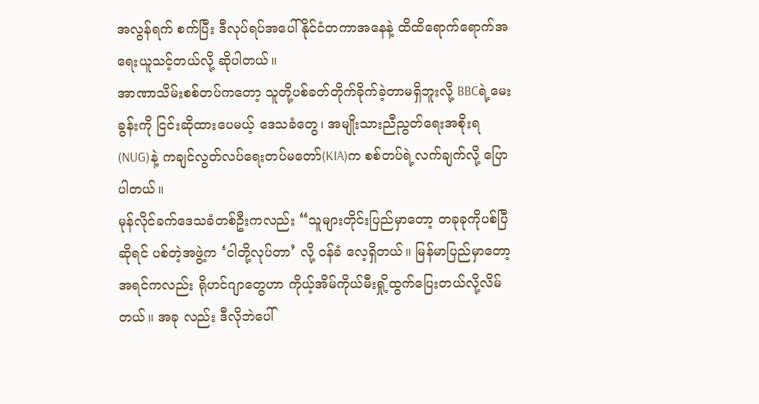အလွန်ရက် စက်ပြီး ဒီလုပ်ရပ်အပေါ် နိုင်ငံတကာအနေနဲ့ ထိထိရောက်ရောက်အရေးယူသင့်တယ်လို့ ဆိုပါတယ်။
အာဏာသိမ်းစစ်တပ်ကတော့ သူတို့ပစ်ခတ်တိုက်ခိုက်ခဲ့တာမရှိဘူးလို့ BBCရဲ့မေးခွန်းကို ငြင်းဆိုထားပေမယ့် ဒေသခံတွေ၊ အမျိုးသားညီညွတ်ရေးအစိုးရ (NUG)နဲ့ ကချင်လွတ်လပ်ရေးတပ်မတော်(KIA)က စစ်တပ်ရဲ့လက်ချက်လို့ ပြောပါတယ်။
မုန်လိုင်ခက်ဒေသခံတစ်ဦးကလည်း “သူများတိုင်းပြည်မှာတော့ တခုခုကိုပစ်ပြီဆိုရင် ပစ်တဲ့အဖွဲ့က ‘ငါတို့လုပ်တာ’ လို့ ဝန်ခံ လေ့ရှိတယ်။ မြန်မာပြည်မှာတော့ အရင်ကလည်း ရိုဟင်ဂျာတွေဟာ ကိုယ့်အိမ်ကိုယ်မီးရှို့ထွက်ပြေးတယ်လို့လိမ်တယ်။ အခု လည်း ဒီလိုဘဲပေါ်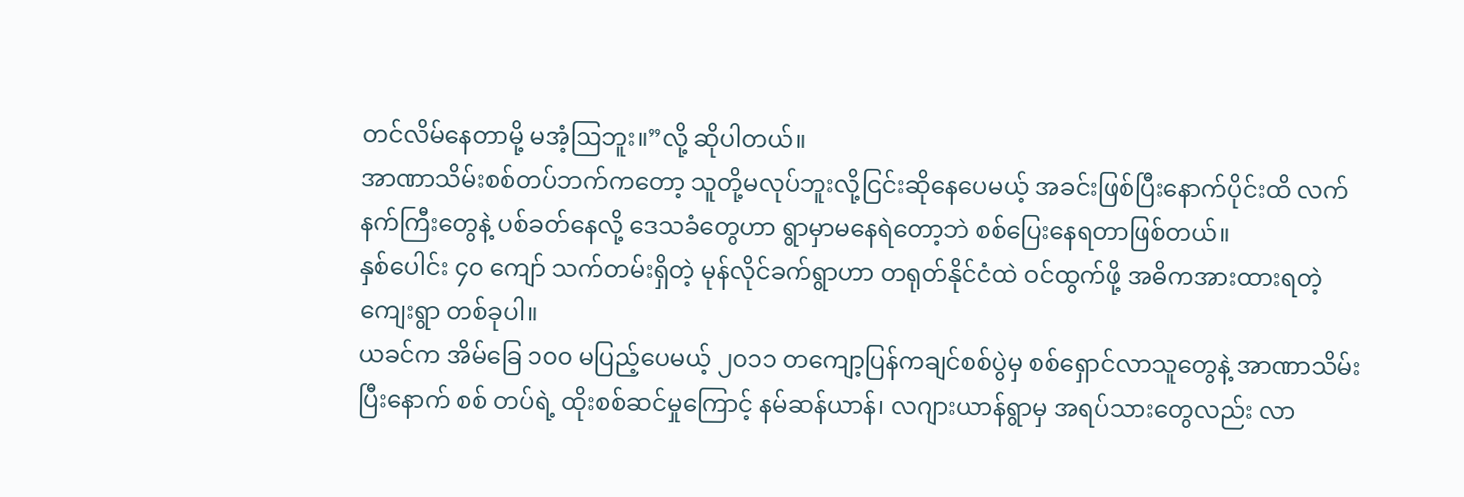တင်လိမ်နေတာမို့ မအံ့ဩဘူး။”လို့ ဆိုပါတယ်။
အာဏာသိမ်းစစ်တပ်ဘက်ကတော့ သူတို့မလုပ်ဘူးလို့ငြင်းဆိုနေပေမယ့် အခင်းဖြစ်ပြီးနောက်ပိုင်းထိ လက်နက်ကြီးတွေနဲ့ ပစ်ခတ်နေလို့ ဒေသခံတွေဟာ ရွာမှာမနေရဲတော့ဘဲ စစ်ပြေးနေရတာဖြစ်တယ်။
နှစ်ပေါင်း ၄၀ ကျော် သက်တမ်းရှိတဲ့ မုန်လိုင်ခက်ရွာဟာ တရုတ်နိုင်ငံထဲ ဝင်ထွက်ဖို့ အဓိကအားထားရတဲ့ကျေးရွာ တစ်ခုပါ။
ယခင်က အိမ်ခြေ ၁၀၀ မပြည့်ပေမယ့် ၂၀၁၁ တကျော့ပြန်ကချင်စစ်ပွဲမှ စစ်ရှောင်လာသူတွေနဲ့ အာဏာသိမ်းပြီးနောက် စစ် တပ်ရဲ့ ထိုးစစ်ဆင်မှုကြောင့် နမ်ဆန်ယာန်၊ လဂျားယာန်ရွာမှ အရပ်သားတွေလည်း လာ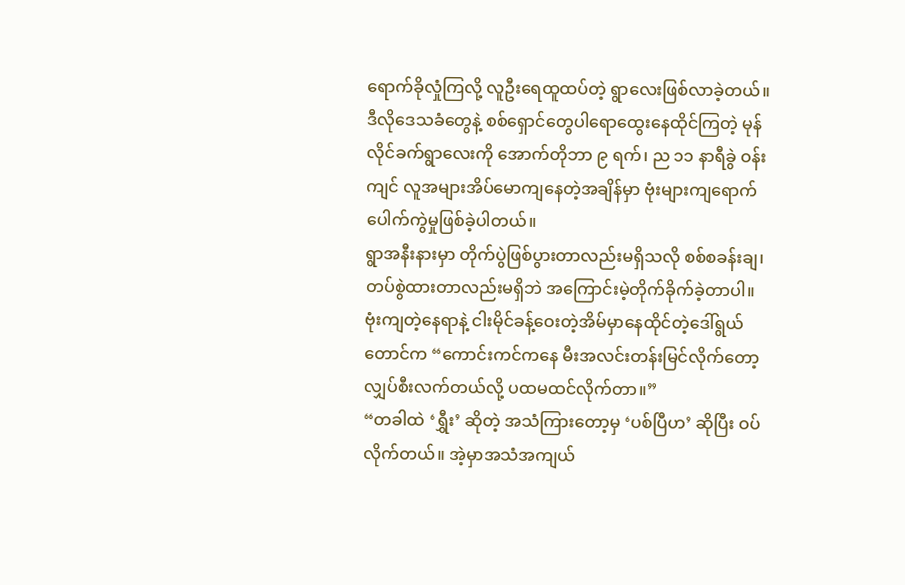ရောက်ခိုလှုံကြလို့ လူဦးရေထူထပ်တဲ့ ရွာလေးဖြစ်လာခဲ့တယ်။
ဒီလိုဒေသခံတွေနဲ့ စစ်ရှောင်တွေပါရောထွေးနေထိုင်ကြတဲ့ မုန်လိုင်ခက်ရွာလေးကို အောက်တိုဘာ ၉ ရက်၊ ည ၁၁ နာရီခွဲ ဝန်း ကျင် လူအများအိပ်မောကျနေတဲ့အချိန်မှာ ဗုံးများကျရောက်ပေါက်ကွဲမှုဖြစ်ခဲ့ပါတယ်။
ရွာအနီးနားမှာ တိုက်ပွဲဖြစ်ပွားတာလည်းမရှိသလို စစ်စခန်းချ၊ တပ်စွဲထားတာလည်းမရှိဘဲ အကြောင်းမဲ့တိုက်ခိုက်ခဲ့တာပါ။
ဗုံးကျတဲ့နေရာနဲ့ ငါးမိုင်ခန့်ဝေးတဲ့အိမ်မှာနေထိုင်တဲ့ဒေါ်ရွယ်တောင်က “ကောင်းကင်ကနေ မီးအလင်းတန်းမြင်လိုက်တော့ လျှပ်စီးလက်တယ်လို့ ပထမထင်လိုက်တာ။”
“တခါထဲ ‘ရွှီး’ ဆိုတဲ့ အသံကြားတော့မှ ‘ပစ်ပြီဟ’ ဆိုပြီး ဝပ်လိုက်တယ်။ အဲ့မှာအသံအကျယ်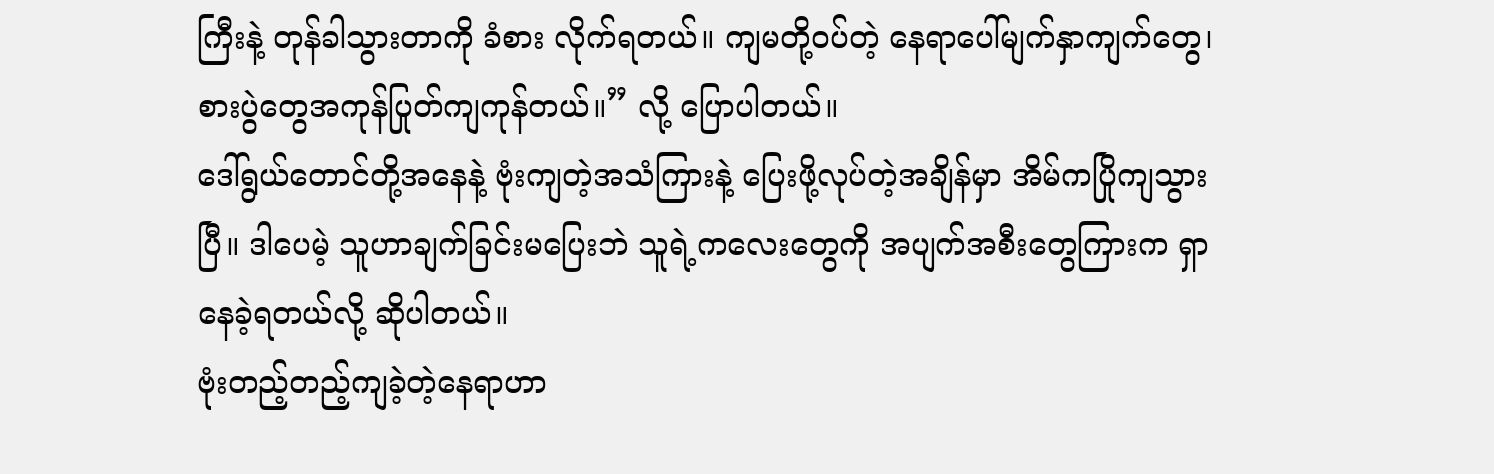ကြီးနဲ့ တုန်ခါသွားတာကို ခံစား လိုက်ရတယ်။ ကျမတို့ဝပ်တဲ့ နေရာပေါ်မျက်နှာကျက်တွေ၊ စားပွဲတွေအကုန်ပြုတ်ကျကုန်တယ်။” လို့ ပြောပါတယ်။
ဒေါ်ရွယ်တောင်တို့အနေနဲ့ ဗုံးကျတဲ့အသံကြားနဲ့ ပြေးဖို့လုပ်တဲ့အချိန်မှာ အိမ်ကပြိုကျသွားပြီ။ ဒါပေမဲ့ သူဟာချက်ခြင်းမပြေးဘဲ သူရဲ့ကလေးတွေကို အပျက်အစီးတွေကြားက ရှာနေခဲ့ရတယ်လို့ ဆိုပါတယ်။
ဗုံးတည့်တည့်ကျခဲ့တဲ့နေရာဟာ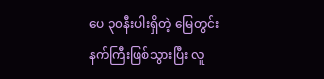ပေ ၃၀နီးပါးရှိတဲ့ မြေတွင်းနက်ကြီးဖြစ်သွားပြီး လူ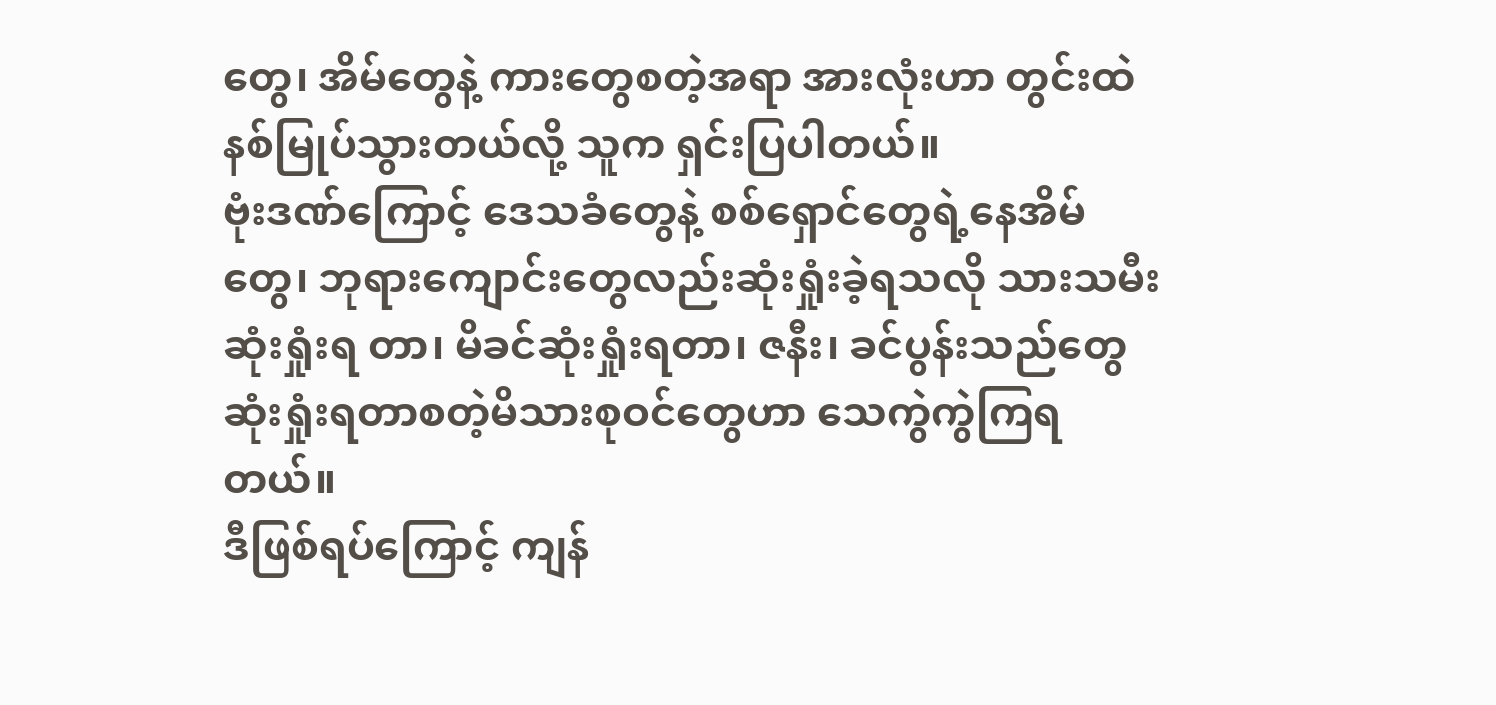တွေ၊ အိမ်တွေနဲ့ ကားတွေစတဲ့အရာ အားလုံးဟာ တွင်းထဲနစ်မြုပ်သွားတယ်လို့ သူက ရှင်းပြပါတယ်။
ဗုံးဒဏ်ကြောင့် ဒေသခံတွေနဲ့ စစ်ရှောင်တွေရဲ့နေအိမ်တွေ၊ ဘုရားကျောင်းတွေလည်းဆုံးရှုံးခဲ့ရသလို သားသမီးဆုံးရှုံးရ တာ၊ မိခင်ဆုံးရှုံးရတာ၊ ဇနီး၊ ခင်ပွန်းသည်တွေဆုံးရှုံးရတာစတဲ့မိသားစုဝင်တွေဟာ သေကွဲကွဲကြရတယ်။
ဒီဖြစ်ရပ်ကြောင့် ကျန်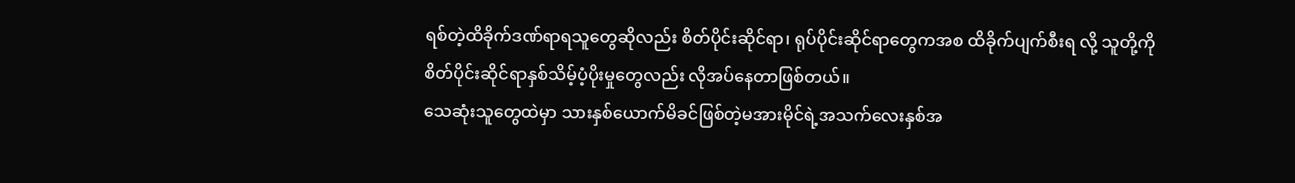ရစ်တဲ့ထိခိုက်ဒဏ်ရာရသူတွေဆိုလည်း စိတ်ပိုင်းဆိုင်ရာ၊ ရုပ်ပိုင်းဆိုင်ရာတွေကအစ ထိခိုက်ပျက်စီးရ လို့ သူတို့ကို စိတ်ပိုင်းဆိုင်ရာနှစ်သိမ့်ပံ့ပိုးမှုတွေလည်း လိုအပ်နေတာဖြစ်တယ်။
သေဆုံးသူတွေထဲမှာ သားနှစ်ယောက်မိခင်ဖြစ်တဲ့မအားမိုင်ရဲ့အသက်လေးနှစ်အ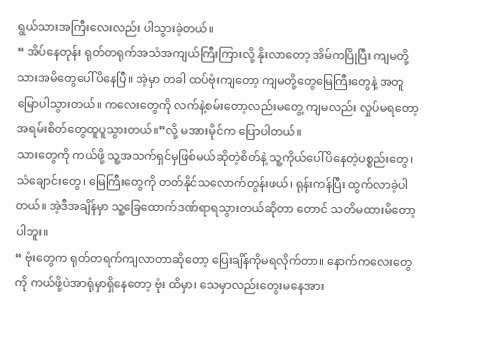ရွယ်သားအကြီးလေးလည်း ပါသွားခဲ့တယ်။
“ အိပ်နေတုန်း ရုတ်တရုက်အသံအကျယ်ကြီးကြားလို့ နိုးလာတော့ အိမ်ကပြိုပြီး ကျမတို့သားအမိတွေပေါ်ပိနေပြီ။ အဲ့မှာ တခါ ထပ်ဗုံးကျတော့ ကျမတို့တွေမြေကြီးတွေနဲ့ အတူမြောပါသွားတယ်။ ကလေးတွေကို လက်နဲ့စမ်းတော့လည်းမတွေ့ ကျမလည်း လှုပ်မရတော့ အရမ်းစိတ်တွေထူပူသွားတယ်။”လို့ မအားမိုင်က ပြောပါတယ်။
သားတွေကို ကယ်ဖို့ သူ့အသက်ရှင်မှဖြစ်မယ်ဆိုတဲ့စိတ်နဲ့ သူ့ကိုယ်ပေါ်ပိနေတဲ့ပစ္စည်းတွေ၊ သံချောင်းတွေ၊ မြေကြီးတွေကို တတ်နိုင်သလောက်တွန်းဖယ်၊ ရုန်းကန်ပြီး ထွက်လာခဲ့ပါတယ်။ အဲ့ဒီအချိန်မှာ သူ့ခြေထောက်ဒဏ်ရာရသွားတယ်ဆိုတာ တောင် သတိမထားမိတော့ပါဘူး။
“ ဗုံးတွေက ရုတ်တရက်ကျလာတာဆိုတော့ ပြေးချိန်ကိုမရလိုက်တာ။ နောက်ကလေးတွေကို ကယ်ဖို့ပဲအာရုံမှာရှိနေတော့ ဗုံး ထိမှာ၊ သေမှာလည်းတွေးမနေအား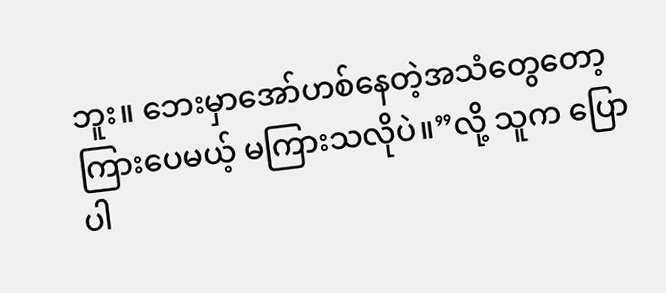ဘူး။ ဘေးမှာအော်ဟစ်နေတဲ့အသံတွေတော့ကြားပေမယ့် မကြားသလိုပဲ။”လို့ သူက ပြော ပါ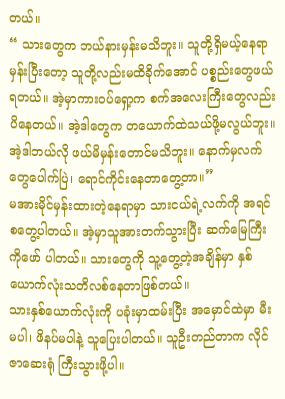တယ်။
“ သားတွေက ဘယ်နားမှန်းမသိဘူး။ သူတို့ရှိမယ့်နေရာမှန်းပြီးတော့ သူတို့လည်းမထိခိုက်အောင် ပစ္စည်းတွေဖယ်ရတယ်။ အဲ့မှာကားဝပ်ရှော့က စက်အလေးကြီးတွေလည်းပိနေတယ်။ အဲ့ဒါတွေက တယောက်ထဲသယ်ဖို့မလွယ်ဘူး။ အဲ့ဒါဘယ်လို ဖယ်မိမှန်းတောင်မသိဘူး။ နောက်မှလက်တွေပေါက်ပြဲ၊ ရောင်ကိုင်းနေတာတွေ့တာ။”
မအားမိုင်မှန်းထားတဲ့နေရာမှာ သားငယ်ရဲ့လက်ကို အရင်စတွေ့ပါတယ်။ အဲ့မှာသူအားတက်သွားပြီး ဆက်မြေကြီးကိုဖော် ပါတယ်။ သားတွေကို သူ့တွေ့တဲ့အချိန်မှာ နှစ်ယောက်လုံးသတိလစ်နေတာဖြစ်တယ်။
သားနှစ်ယောက်လုံးကို ပခုံးမှာထမ်းပြီး အမှောင်ထဲမှာ မီးမပါ၊ ဖိနပ်မပါနဲ့ သူပြေးပါတယ်။ သူဦးတည်တာက လိုင်ဇာဆေးရုံ ကြီးသွားဖို့ပါ။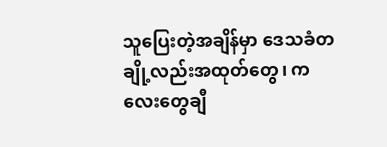သူပြေးတဲ့အချိန်မှာ ဒေသခံတချို့လည်းအထုတ်တွေ၊ ကလေးတွေချီ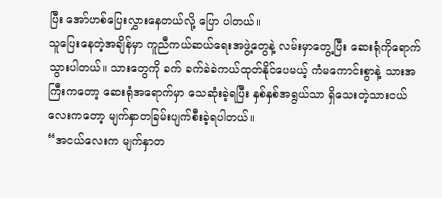ပြီး အော်ဟစ်ပြေးလွှားနေတယ်လို့ ပြော ပါတယ်။
သူပြေးနေတဲ့အချိန်မှာ ကူညီကယ်ဆယ်ရေးအဖွဲ့တွေနဲ့ လမ်းမှာတွေ့ပြီး ဆေးရုံကိုရောက်သွားပါတယ်။ သားတွေကို ခက် ခက်ခဲခဲကယ်ထုတ်နိုင်ပေမယ့် ကံမကောင်းစွာနဲ့ သားအကြီးကတော့ ဆေးရုံအရောက်မှာ သေဆုံးခဲ့ရပြီး နှစ်နှစ်အရွယ်သာ ရှိသေးတဲ့သားငယ်လေးကတော့ မျက်နှာတခြမ်းပျက်စီးခဲ့ရပါတယ်။
“အငယ်လေးက မျက်နှာတ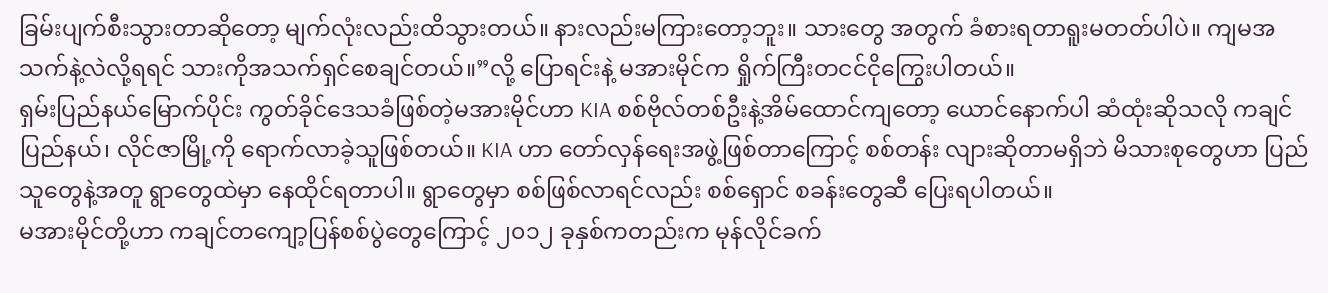ခြမ်းပျက်စီးသွားတာဆိုတော့ မျက်လုံးလည်းထိသွားတယ်။ နားလည်းမကြားတော့ဘူး။ သားတွေ အတွက် ခံစားရတာရူးမတတ်ပါပဲ။ ကျမအသက်နဲ့လဲလို့ရရင် သားကိုအသက်ရှင်စေချင်တယ်။”လို့ ပြောရင်းနဲ့ မအားမိုင်က ရှိုက်ကြီးတငင်ငိုကြွေးပါတယ်။
ရှမ်းပြည်နယ်မြောက်ပိုင်း ကွတ်ခိုင်ဒေသခံဖြစ်တဲ့မအားမိုင်ဟာ KIA စစ်ဗိုလ်တစ်ဦးနဲ့အိမ်ထောင်ကျတော့ ယောင်နောက်ပါ ဆံထုံးဆိုသလို ကချင်ပြည်နယ်၊ လိုင်ဇာမြို့ကို ရောက်လာခဲ့သူဖြစ်တယ်။ KIA ဟာ တော်လှန်ရေးအဖွဲ့ဖြစ်တာကြောင့် စစ်တန်း လျားဆိုတာမရှိဘဲ မိသားစုတွေဟာ ပြည်သူတွေနဲ့အတူ ရွာတွေထဲမှာ နေထိုင်ရတာပါ။ ရွာတွေမှာ စစ်ဖြစ်လာရင်လည်း စစ်ရှောင် စခန်းတွေဆီ ပြေးရပါတယ်။
မအားမိုင်တို့ဟာ ကချင်တကျော့ပြန်စစ်ပွဲတွေကြောင့် ၂၀၁၂ ခုနှစ်ကတည်းက မုန်လိုင်ခက်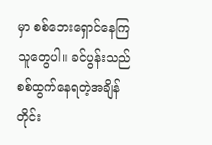မှာ စစ်ဘေးရှောင်နေကြသူတွေပါ။ ခင်ပွန်းသည် စစ်ထွက်နေရတဲ့အချိန်တိုင်း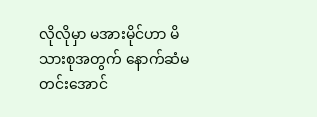လိုလိုမှာ မအားမိုင်ဟာ မိသားစုအတွက် နောက်ဆံမတင်းအောင်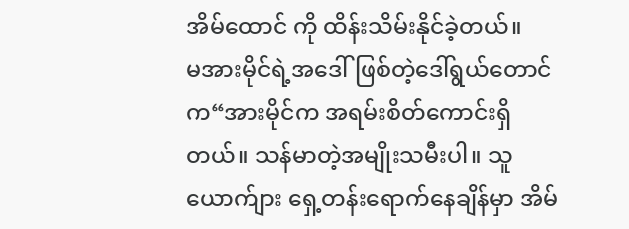အိမ်ထောင် ကို ထိန်းသိမ်းနိုင်ခဲ့တယ်။
မအားမိုင်ရဲ့အဒေါ်ဖြစ်တဲ့ဒေါ်ရွယ်တောင်က“အားမိုင်က အရမ်းစိတ်ကောင်းရှိတယ်။ သန်မာတဲ့အမျိုးသမီးပါ။ သူယောက်ျား ရှေ့တန်းရောက်နေချိန်မှာ အိမ်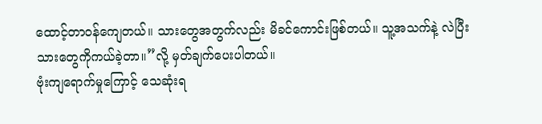ထောင့်တာဝန်ကျေတယ်။ သားတွေအတွက်လည်း မိခင်ကောင်းဖြစ်တယ်။ သူ့အသက်နဲ့ လဲပြီး သားတွေကိုကယ်ခဲ့တာ။”လို့ မှတ်ချက်ပေးပါတယ်။
ဗုံးကျရောက်မှုကြောင့် သေဆုံးရ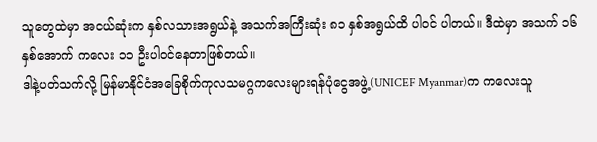သူတွေထဲမှာ အငယ်ဆုံးက နှစ်လသားအရွယ်နဲ့ အသက်အကြီးဆုံး ၈၁ နှစ်အရွယ်ထိ ပါဝင် ပါတယ်။ ဒီထဲမှာ အသက် ၁၆ နှစ်အောက် ကလေး ၁၁ ဦးပါဝင်နေတာဖြစ်တယ်။
ဒါနဲ့ပတ်သက်လို့ မြန်မာနိုင်ငံအခြေစိုက်ကုလသမဂ္ဂကလေးများရန်ပုံငွေအဖွဲ့(UNICEF Myanmar)က ကလေးသူ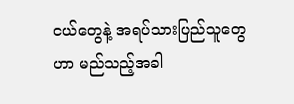ငယ်တွေနဲ့ အရပ်သားပြည်သူတွေဟာ မည်သည့်အခါ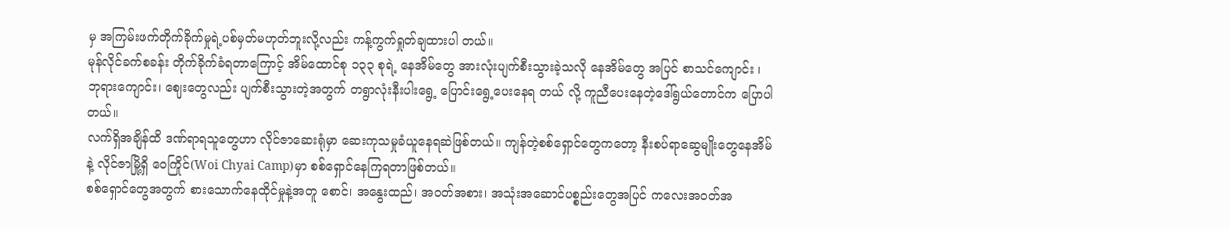မှ အကြမ်းဖက်တိုက်ခိုက်မှုရဲ့ပစ်မှတ်မဟုတ်ဘူးလို့လည်း ကန့်ကွက်ရှုတ်ချထားပါ တယ်။
မုန်လိုင်ခက်စခန်း တိုက်ခိုက်ခံရတာကြောင့် အိမ်ထောင်စု ၁၃၃ စုရဲ့ နေအိမ်တွေ အားလုံးပျက်စီးသွားခဲ့သလို နေအိမ်တွေ အပြင် စာသင်ကျောင်း ၊ ဘုရားကျောင်း၊ ဈေးတွေလည်း ပျက်စီးသွားတဲ့အတွက် တရွာလုံးနီးပါးရွေ့ ပြောင်းရွေ့ပေးနေရ တယ် လို့ ကူညီပေးနေတဲ့ဒေါ်ရွယ်တောင်က ပြောပါတယ်။
လက်ရှိအချိန်ထိ ဒဏ်ရာရသူတွေဟာ လိုင်ဇာဆေးရုံမှာ ဆေးကုသမှုခံယူနေရဆဲဖြစ်တယ်။ ကျန်တဲ့စစ်ရှောင်တွေကတော့ နီးစပ်ရာဆွေမျိုးတွေနေအိမ်နဲ့ လိုင်ဇာမြို့ရှိ ဝေကြိုင်(Woi Chyai Camp)မှာ စစ်ရှောင်နေကြရတာဖြစ်တယ်။
စစ်ရှောင်တွေအတွက် စားသောက်နေထိုင်မှုနဲ့အတူ စောင်၊ အနွေးထည်၊ အဝတ်အစား၊ အသုံးအဆောင်ပစ္စည်းတွေအပြင် ကလေးအဝတ်အ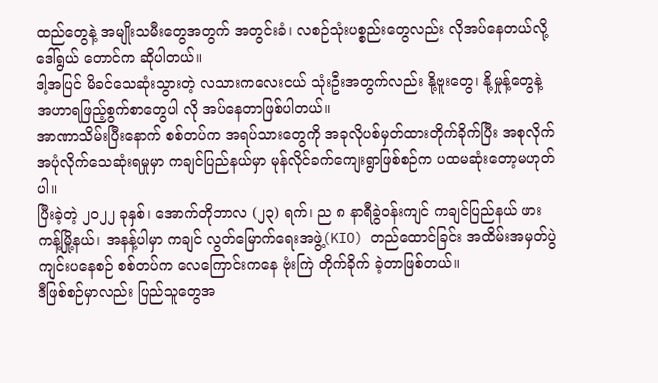ထည်တွေနဲ့ အမျိုးသမီးတွေအတွက် အတွင်းခံ၊ လစဉ်သုံးပစ္စည်းတွေလည်း လိုအပ်နေတယ်လို့ ဒေါ်ရွယ် တောင်က ဆိုပါတယ်။
ဒါ့အပြင် မိခင်သေဆုံးသွားတဲ့ လသားကလေးငယ် သုံးဦးအတွက်လည်း နို့ဗူးတွေ၊ နို့မှုန့်တွေနဲ့ အဟာရဖြည့်စွက်စာတွေပါ လို အပ်နေတာဖြစ်ပါတယ်။
အာဏာသိမ်းပြီးနောက် စစ်တပ်က အရပ်သားတွေကို အခုလိုပစ်မှတ်ထားတိုက်ခိုက်ပြီး အစုလိုက်အပုံလိုက်သေဆုံးရမှုမှာ ကချင်ပြည်နယ်မှာ မုန်လိုင်ခက်ကျေးရွာဖြစ်စဉ်က ပထမဆုံးတော့မဟုတ်ပါ။
ပြီးခဲ့တဲ့ ၂၀၂၂ ခုနှစ်၊ အောက်တိုဘာလ (၂၃) ရက်၊ ည ၈ နာရီခွဲဝန်းကျင် ကချင်ပြည်နယ် ဖားကန့်မြို့နယ်၊ အနန့်ပါမှာ ကချင် လွတ်မြောက်ရေးအဖွဲ့(KIO) တည်ထောင်ခြင်း အထိမ်းအမှတ်ပွဲကျင်းပနေစဉ် စစ်တပ်က လေကြောင်းကနေ ဗုံးကြဲ တိုက်ခိုက် ခဲ့တာဖြစ်တယ်။
ဒီဖြစ်စဉ်မှာလည်း ပြည်သူတွေအ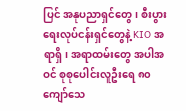ပြင် အနုပညာရှင်တွေ၊ စီးပွားရေးလုပ်ငန်းရှင်တွေနဲ့ KIO အရာရှိ၊ အရာထမ်းတွေ အပါအဝင် စုစုပေါင်းလူဦးရေ ၈၀ ကျော်သေ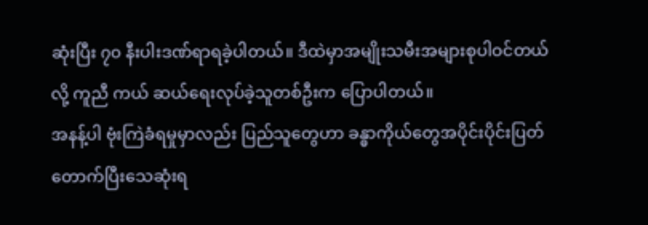ဆုံးပြီး ၇၀ နီးပါးဒဏ်ရာရခဲ့ပါတယ်။ ဒီထဲမှာအမျိုးသမီးအများစုပါဝင်တယ်လို့ ကူညီ ကယ် ဆယ်ရေးလုပ်ခဲ့သူတစ်ဦးက ပြောပါတယ်။
အနန့်ပါ ဗုံးကြဲခံရမှုမှာလည်း ပြည်သူတွေဟာ ခန္ဓာကိုယ်တွေအပိုင်းပိုင်းပြတ်တောက်ပြီးသေဆုံးရ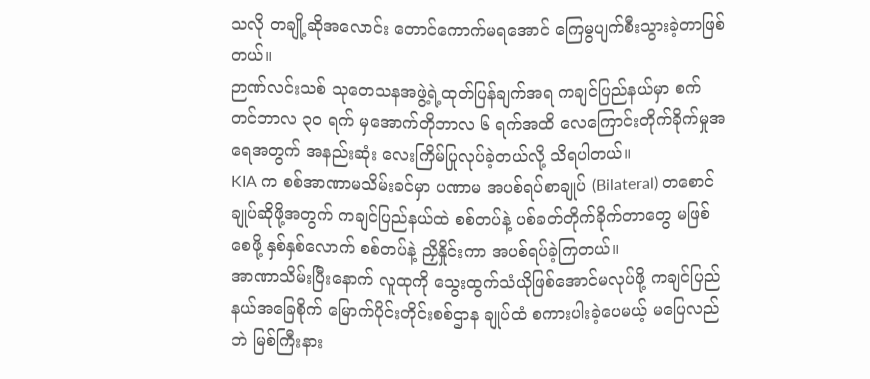သလို တချို့ဆိုအလောင်း တောင်ကောက်မရအောင် ကြေမွပျက်စီးသွားခဲ့တာဖြစ်တယ်။
ဉာဏ်လင်းသစ် သုတေသနအဖွဲ့ရဲ့ထုတ်ပြန်ချက်အရ ကချင်ပြည်နယ်မှာ စက်တင်ဘာလ ၃၀ ရက် မှအောက်တိုဘာလ ၆ ရက်အထိ လေကြောင်းတိုက်ခိုက်မှုအရေအတွက် အနည်းဆုံး လေးကြိမ်ပြုလုပ်ခဲ့တယ်လို့ သိရပါတယ်။
KIA က စစ်အာဏာမသိမ်းခင်မှာ ပဏာမ အပစ်ရပ်စာချုပ် (Bilateral) တစောင်ချုပ်ဆိုဖို့အတွက် ကချင်ပြည်နယ်ထဲ စစ်တပ်နဲ့ ပစ်ခတ်တိုက်ခိုက်တာတွေ မဖြစ်စေဖို့ နှစ်နှစ်လောက် စစ်တပ်နဲ့ ညှိနှိုင်းကာ အပစ်ရပ်ခဲ့ကြတယ်။
အာဏာသိမ်းပြီးနောက် လူထုကို သွေးထွက်သံယိုဖြစ်အောင်မလုပ်ဖို့ ကချင်ပြည်နယ်အခြေစိုက် မြောက်ပိုင်းတိုင်းစစ်ဌာန ချုပ်ထံ စကားပါးခဲ့ပေမယ့် မပြေလည်ဘဲ မြစ်ကြီးနား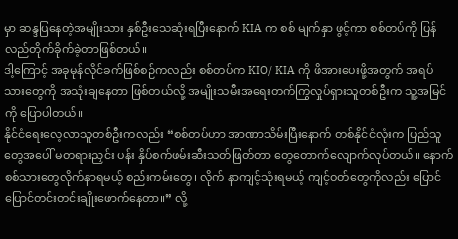မှာ ဆန္ဒပြနေတဲ့အမျိုးသား နှစ်ဦးသေဆုံးရပြီးနောက် KIA က စစ် မျက်နှာ ဖွင့်ကာ စစ်တပ်ကို ပြန်လည်တိုက်ခိုက်ခဲ့တာဖြစ်တယ်။
ဒါ့ကြောင့် အခုမုန်လိုင်ခက်ဖြစ်စဉ်ကလည်း စစ်တပ်က KIO/ KIA ကို ဖိအားပေးဖို့အတွက် အရပ်သားတွေကို အသုံးချနေတာ ဖြစ်တယ်လို့ အမျိုးသမီးအရေးတက်ကြွလှုပ်ရှားသူတစ်ဦးက သူ့အမြင်ကို ပြောပါတယ်။
နိုင်ငံရေးလေ့လာသူတစ်ဦးကလည်း “စစ်တပ်ဟာ အာဏာသိမ်းပြီးနောက် တစ်နိုင်ငံလုံးက ပြည်သူတွေအပေါ် မတရားညှင်း ပန်း နှိပ်စက်ဖမ်းဆီးသတ်ဖြတ်တာ တွေတောက်လျောက်လုပ်တယ်။ နောက် စစ်သားတွေလိုက်နာရမယ့် စည်းကမ်းတွေ၊ လိုက် နာကျင့်သုံးရမယ့် ကျင့်ဝတ်တွေကိုလည်း ပြောင်ပြောင်တင်းတင်းချိုးဖောက်နေတာ။” လို့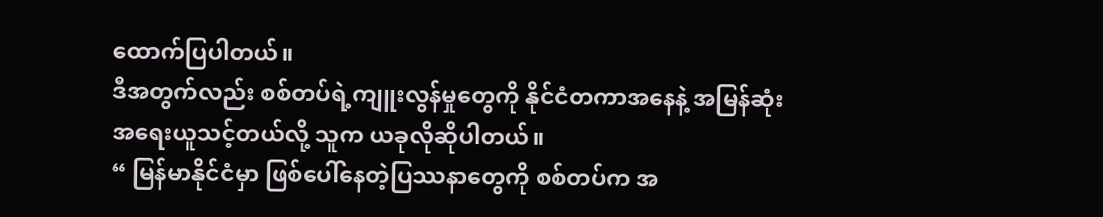ထောက်ပြပါတယ်။
ဒီအတွက်လည်း စစ်တပ်ရဲ့ကျူးလွန်မှုတွေကို နိုင်ငံတကာအနေနဲ့ အမြန်ဆုံးအရေးယူသင့်တယ်လို့ သူက ယခုလိုဆိုပါတယ်။
“ မြန်မာနိုင်ငံမှာ ဖြစ်ပေါ်နေတဲ့ပြဿနာတွေကို စစ်တပ်က အ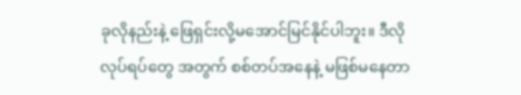ခုလိုနည်းနဲ့ ဖြေရှင်းလို့မအောင်မြင်နိုင်ပါဘူး။ ဒီလိုလုပ်ရပ်တွေ အတွက် စစ်တပ်အနေနဲ့ မဖြစ်မနေတာ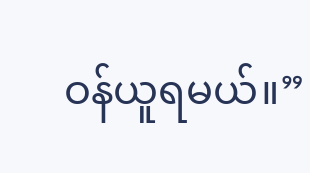ဝန်ယူရမယ်။”